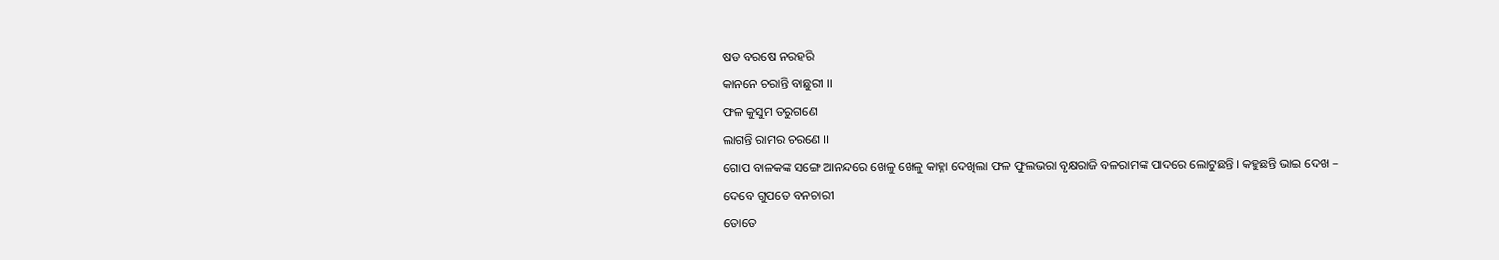ଷଡ ବରଷେ ନରହରି
କାନନେ ଚରାନ୍ତି ବାଛୁରୀ ।।
ଫଳ କୁସୁମ ତରୁଗଣେ
ଲାଗନ୍ତି ରାମର ଚରଣେ ।।
ଗୋପ ବାଳକଙ୍କ ସଙ୍ଗେ ଆନନ୍ଦରେ ଖେଳୁ ଖେଳୁ କାହ୍ନା ଦେଖିଲା ଫଳ ଫୁଲଭରା ବୃକ୍ଷରାଜି ବଳରାମଙ୍କ ପାଦରେ ଲୋଟୁଛନ୍ତି । କହୁଛନ୍ତି ଭାଇ ଦେଖ –
ଦେବେ ଗୁପତେ ବନଚାରୀ
ତୋତେ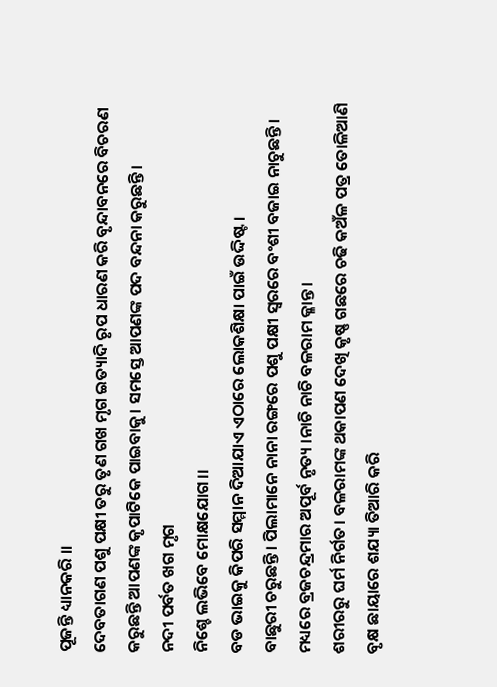ପୂଜନ୍ତି ଧ୍ୟାନକରି ।।
ଦେବତାଗଣ ପଶୁ ପକ୍ଷୀ ତରୁ ତୃଣ ଗଖ ମୃଗ ଇତ୍ୟାଦି ରୃପ ଧାରଣ କରି ବୃନ୍ଦାବନରେ ବିଚରଣ କରୁଛନ୍ତି ଆପଣଙ୍କ କୃପାଟିକେ ପାଇବାକୁ। ସମସ୍ତେ ଆପଣଙ୍କ ପଦ ବନ୍ଦନା କରୁଛନ୍ତି।
ନଦୀ ପର୍ବତ ଖଗ ମୃଗ
ନିଶ୍ଚେ ଲଭିବେ ମୋକ୍ଷଯୋଗ।।
ବଡ ଭାଇକୁ କିପରି ସମ୍ମାନ ଦିଆଯାଏ ଏଠାରେ ଲୋକଶିକ୍ଷା ପାଇଁ ଉଦ୍ଦିଷ୍ଟ।
ବାଛୁରୀ ଚରୁଛନ୍ତି। ପିଲାମାନେ ନାନା ରଙ୍ଗରେ ପଶୁ ପକ୍ଷୀ ସ୍ଵରରେ ବଂଶୀ ବଜାଇ ନାଚୁଛନ୍ତି। ମଧ୍ୟରେ ବ୍ରଜଚନ୍ଦ୍ରମାର ଅପୂର୍ବ ନୃତ୍ୟ ।ନାଚି ନାଚି ବଳରାମ କ୍ଳାନ୍ତ।
ଶରୀରରୁ ଘର୍ମ ନିର୍ଗତ। ବଳରାମଙ୍କ ଥକାପଣ ଦେଖି କୃଷ୍ଣ ଗଛରେ ଚଢି କଅଁଳ ପତ୍ର ତୋଳିଆଣି ବୃକ୍ଷ ଛାୟାରେ ଶଯ୍ୟା ତିଆରି କରି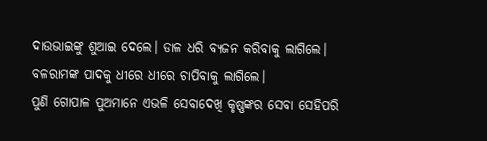ଦାଉଭାଇଙ୍କୁ ଶୁଆଇ ଦେଲେ। ଡାଳ ଧରି ବ୍ୟଜନ କରିବାକୁ ଲାଗିଲେ। ବଳରାମଙ୍କ ପାଦକୁ ଧୀରେ ଧୀରେ ଚାପିବାକୁ ଲାଗିଲେ।
ପୁଣି ଗୋପାଳ ପୁଅମାନେ ଏଭଳି ସେବାଦେଖି କୃଷ୍ଣଙ୍କର ସେବା ସେହିପରି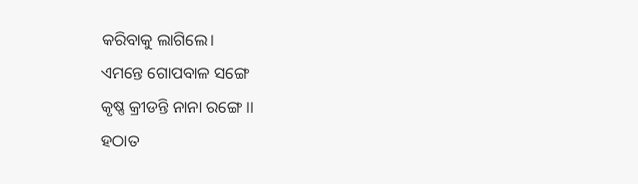କରିବାକୁ ଲାଗିଲେ।
ଏମନ୍ତେ ଗୋପବାଳ ସଙ୍ଗେ
କୃଷ୍ଣ କ୍ରୀଡନ୍ତି ନାନା ରଙ୍ଗେ ।।
ହଠାତ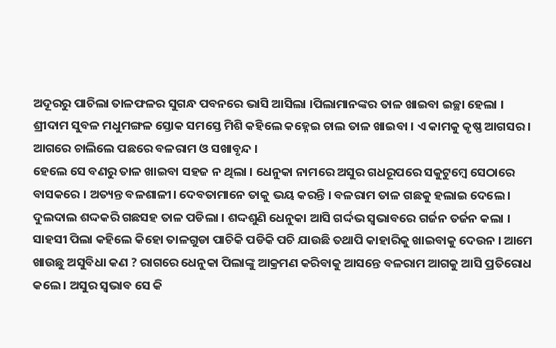ଅଦୂରରୁ ପାଚିଲା ତାଳଫଳର ସୁଗନ୍ଧ ପବନରେ ଭାସି ଆସିଲା ।ପିଲାମାନଙ୍କର ତାଳ ଖାଇବା ଇଚ୍ଛା ହେଲା । ଶ୍ରୀଦାମ ସୁବଳ ମଧୁମଙ୍ଗଳ ସ୍ତୋକ ସମସ୍ତେ ମିଶି କହିଲେ କହ୍ନେଇ ଚାଲ ତାଳ ଖାଇବା । ଏ କାମକୁ କୃଷ୍ଣ ଆଗସର । ଆଗରେ ଚାଲିଲେ ପଛରେ ବଳରାମ ଓ ସଖାବୃନ୍ଦ ।
ହେଲେ ସେ ବଣରୁ ତାଳ ଖାଇବା ସହଜ ନ ଥିଲା । ଧେନୁକା ନାମରେ ଅସୁର ଗଧରୂପରେ ସକୁଟୁମ୍ଵେ ସେଠାରେ ବାସକରେ । ଅତ୍ୟନ୍ତ ବଳଶାଳୀ। ଦେବତାମାନେ ତାକୁ ଭୟ କରନ୍ତି । ବଳରାମ ତାଳ ଗଛକୁ ହଲାଇ ଦେଲେ । ଦୁଲଦାଲ ଶଦ୍ଦକରି ଗଛସହ ତାଳ ପଡିଲା । ଶଦ୍ଦଶୁଣି ଧେନୁକା ଆସି ଗର୍ଦ୍ଦଭ ସ୍ଵଭାବରେ ଗର୍ଜନ ତର୍ଜନ କଲା ।
ସାହସୀ ପିଲା କହିଲେ କିହୋ ତାଳଗୁଡା ପାଚିକି ପଡିକି ପଚି ଯାଉଛି ତଥାପି କାହାରିକୁ ଖାଇବାକୁ ଦେଉନ । ଆମେ ଖାଉଛୁ ଅସୁବିଧା କଣ ? ରାଗରେ ଧେନୁକା ପିଲାଙ୍କୁ ଆକ୍ରମଣ କରିବାକୁ ଆସନ୍ତେ ବଳରାମ ଆଗକୁ ଆସି ପ୍ରତିରୋଧ କଲେ । ଅସୁର ସ୍ଵଭାବ ସେ କି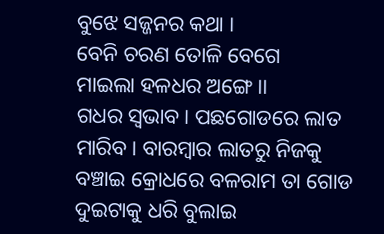ବୁଝେ ସଜ୍ଜନର କଥା ।
ବେନି ଚରଣ ତୋଳି ବେଗେ
ମାଇଲା ହଳଧର ଅଙ୍ଗେ ।।
ଗଧର ସ୍ଵଭାବ। ପଛଗୋଡରେ ଲାତ ମାରିବ। ବାରମ୍ଵାର ଲାତରୁ ନିଜକୁ ବଞ୍ଚାଇ କ୍ରୋଧରେ ବଳରାମ ତା ଗୋଡ ଦୁଇଟାକୁ ଧରି ବୁଲାଇ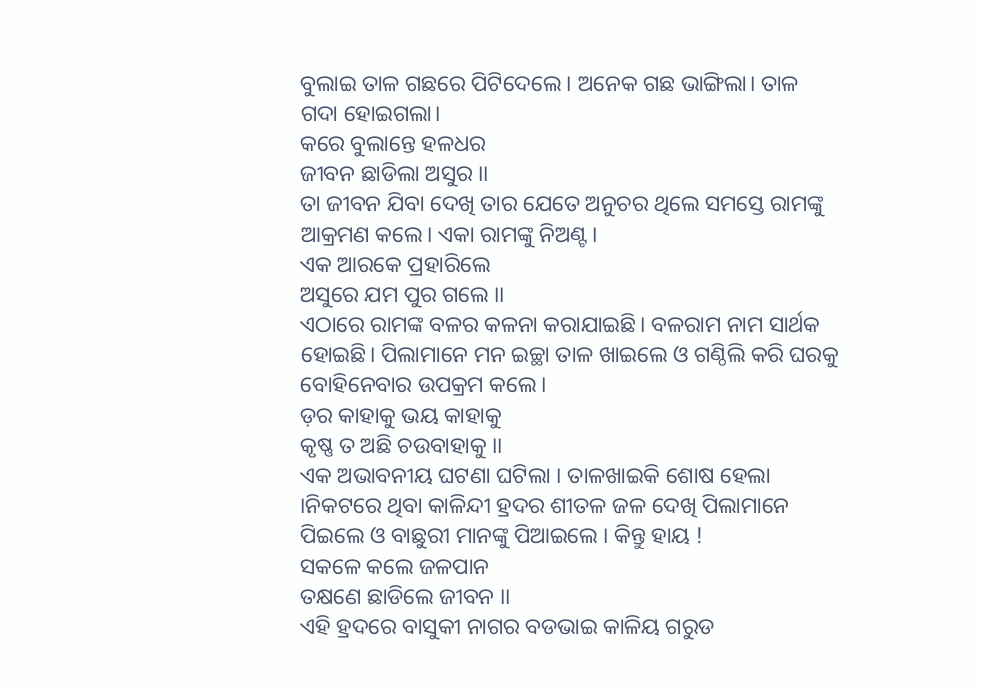ବୁଲାଇ ତାଳ ଗଛରେ ପିଟିଦେଲେ। ଅନେକ ଗଛ ଭାଙ୍ଗିଲା। ତାଳ ଗଦା ହୋଇଗଲା।
କରେ ବୁଲାନ୍ତେ ହଳଧର
ଜୀବନ ଛାଡିଲା ଅସୁର ।।
ତା ଜୀବନ ଯିବା ଦେଖି ତାର ଯେତେ ଅନୁଚର ଥିଲେ ସମସ୍ତେ ରାମଙ୍କୁ ଆକ୍ରମଣ କଲେ। ଏକା ରାମଙ୍କୁ ନିଅଣ୍ଟ।
ଏକ ଆରକେ ପ୍ରହାରିଲେ
ଅସୁରେ ଯମ ପୁର ଗଲେ ।।
ଏଠାରେ ରାମଙ୍କ ବଳର କଳନା କରାଯାଇଛି। ବଳରାମ ନାମ ସାର୍ଥକ ହୋଇଛି। ପିଲାମାନେ ମନ ଇଚ୍ଛା ତାଳ ଖାଇଲେ ଓ ଗଣ୍ଠିଲି କରି ଘରକୁ ବୋହିନେବାର ଉପକ୍ରମ କଲେ।
ଡ଼ର କାହାକୁ ଭୟ କାହାକୁ
କୃଷ୍ଣ ତ ଅଛି ଚଉବାହାକୁ ।।
ଏକ ଅଭାବନୀୟ ଘଟଣା ଘଟିଲା । ତାଳଖାଇକି ଶୋଷ ହେଲା ।ନିକଟରେ ଥିବା କାଳିନ୍ଦୀ ହ୍ରଦର ଶୀତଳ ଜଳ ଦେଖି ପିଲାମାନେ ପିଇଲେ ଓ ବାଛୁରୀ ମାନଙ୍କୁ ପିଆଇଲେ । କିନ୍ତୁ ହାୟ !
ସକଳେ କଲେ ଜଳପାନ
ତକ୍ଷଣେ ଛାଡିଲେ ଜୀବନ ।।
ଏହି ହ୍ରଦରେ ବାସୁକୀ ନାଗର ବଡଭାଇ କାଳିୟ ଗରୁଡ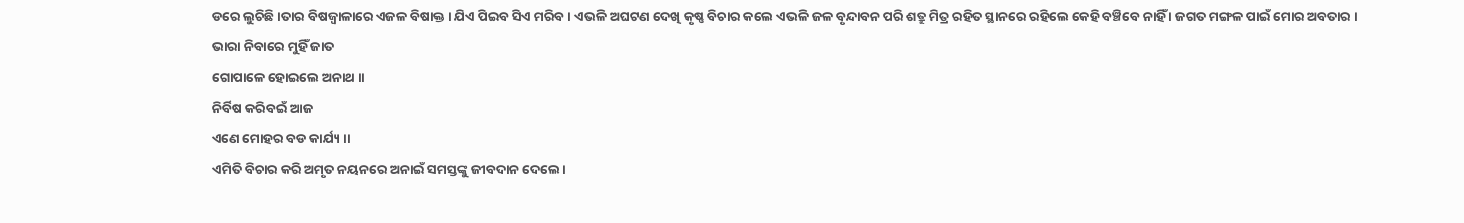ଡରେ ଲୁଚିଛି ।ତାର ବିଷଜ୍ଵାଳାରେ ଏଜଳ ବିଷାକ୍ତ । ଯିଏ ପିଇବ ସିଏ ମରିବ । ଏଭଳି ଅଘଟଣ ଦେଖି କୃଷ୍ଣ ବିଚାର କଲେ ଏଭଳି ଜଳ ବୃନ୍ଦାବନ ପରି ଶତ୍ରୁ ମିତ୍ର ରହିତ ସ୍ଥାନରେ ରହିଲେ କେହି ବଞ୍ଚିବେ ନାହିଁ । ଜଗତ ମଙ୍ଗଳ ପାଇଁ ମୋର ଅବତାର ।
ଭାରା ନିବାରେ ମୁହିଁ ଜାତ
ଗୋପାଳେ ହୋଇଲେ ଅନାଥ ।।
ନିର୍ବିଷ କରିବଇଁ ଆଜ
ଏଣେ ମୋହର ବଡ କାର୍ଯ୍ୟ ।।
ଏମିତି ବିଚାର କରି ଅମୃତ ନୟନରେ ଅନାଇଁ ସମସ୍ତଙ୍କୁ ଜୀବଦାନ ଦେଲେ।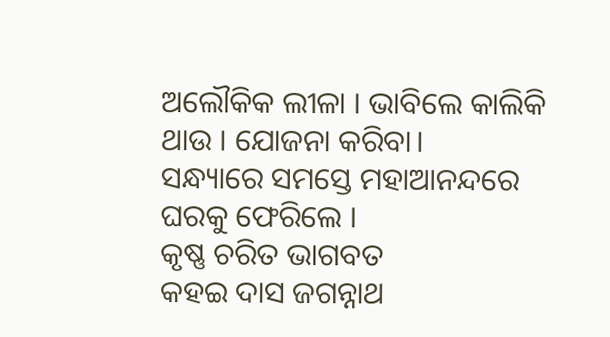ଅଲୌକିକ ଲୀଳା । ଭାବିଲେ କାଲିକି ଥାଉ । ଯୋଜନା କରିବା।
ସନ୍ଧ୍ୟାରେ ସମସ୍ତେ ମହାଆନନ୍ଦରେ ଘରକୁ ଫେରିଲେ ।
କୃଷ୍ଣ ଚରିତ ଭାଗବତ
କହଇ ଦାସ ଜଗନ୍ନାଥ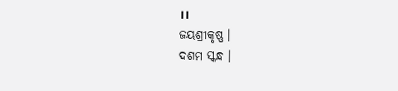।।
ଜୟଶ୍ରୀକୃଷ୍ଣ ।
ଦଶମ ସ୍କନ୍ଧ ।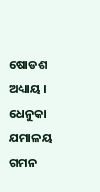ଷୋଡଶ ଅଧ୍ୟାୟ ।
ଧେନୁକା ଯମାଳୟ ଗମନ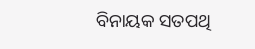ବିନାୟକ ସତପଥି